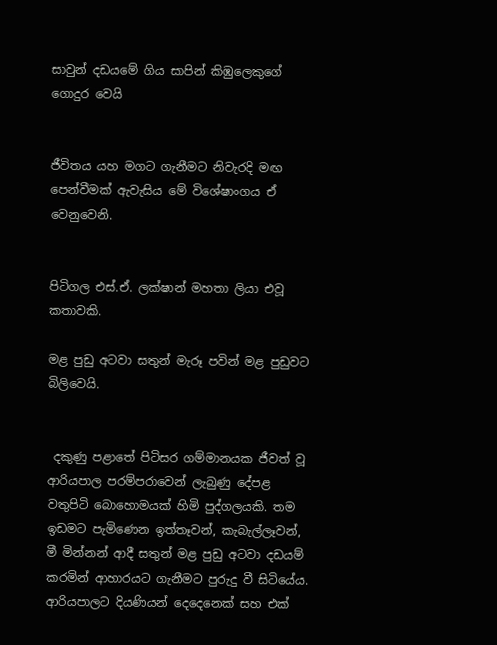සාවුන් දඩයමේ ගිය සාපින් කිඹුලෙකුගේ ගොදුර වෙයි


ජීවිතය යහ මගට ගැනීමට නිවැරදි මඟ පෙන්වීමක් ඇවැසිය මේ විශේෂාංගය ඒ වෙනුවෙනි.


පිටිගල එස්.ඒ. ලක්ෂාන් මහතා ලියා එවූ කතාවකි.

මළ පුඩු අටවා සතුන් මැරූ පවින් මළ පුඩුවට බිලිවෙයි.


 දකුණු පළාතේ පිටිසර ගම්මානයක ජීවත් වූ ආරියපාල පරම්පරාවෙන් ලැබුණු දේපළ වතුපිටි බොහොමයක් හිමි පුද්ගලයකි. තම ඉඩමට පැමිණෙන ඉත්තෑවන්, කැබැල්ලෑවන්, මී මින්නන් ආදී සතුන් මළ පුඩු අටවා දඩයම් කරමින් ආහාරයට ගැනීමට පුරුදු වී සිටියේය. ආරියපාලට දියණියන් දෙදෙනෙක් සහ එක්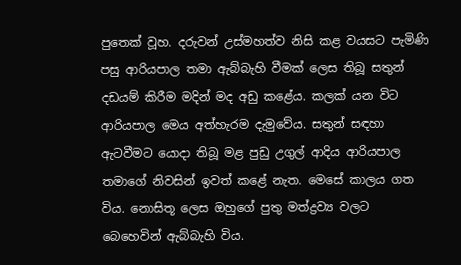පුතෙක් වූහ. දරුවන් උස්මහත්ව නිසි කළ වයසට පැමිණි පසු ආරියපාල තමා ඇබ්බැහි වීමක් ලෙස තිබූ සතුන් දඩයම් කිරීම මදින් මද අඩු කළේය. කලක් යන විට ආරියපාල මෙය අත්හැරම දැමුවේය. සතුන් සඳහා ඇටවීමට යොදා තිබූ මළ පුඩු උගුල් ආදිය ආරියපාල තමාගේ නිවසින් ඉවත් කළේ නැත. මෙසේ කාලය ගත විය. නොසිතූ ලෙස ඔහුගේ පුතු මත්ද්‍රව්‍ය වලට බෙහෙවින් ඇබ්බැහි විය.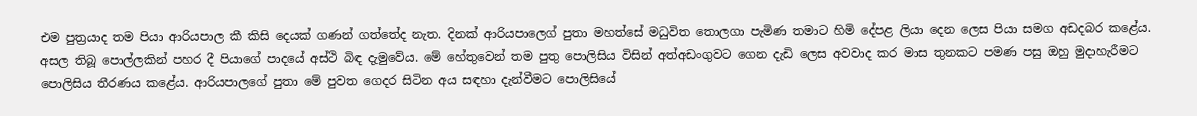එම පුත්‍රයාද තම පියා ආරියපාල කී කිසි දෙයක් ගණන් ගත්තේද නැත. දිනක් ආරියපාලෙග් පුතා මහත්සේ මධුවිත තොලගා පැමිණ තමාට හිමි දේපළ ලියා දෙන ලෙස පියා සමග අඩදබර කළේය. අසල තිබූ පොල්ලකින් පහර දී පියාගේ පාදයේ අස්ථි බිඳ දැමුවේය. මේ හේතුවෙන් තම පුතු පොලිසිය විසින් අත්අඩංගුවට ගෙන දැඩි ලෙස අවවාද කර මාස තුනකට පමණ පසු ඔහු මුදාහැරීමට පොලිසිය තීරණය කළේය. ආරියපාලගේ පුතා මේ පුවත ගෙදර සිටින අය සඳහා දැන්වීමට පොලිසියේ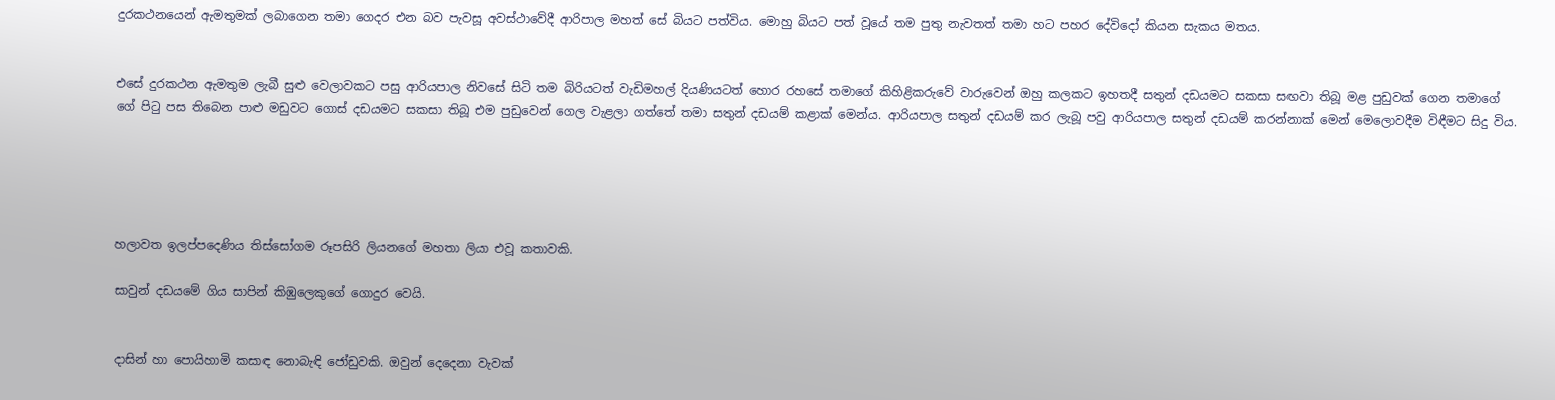දුරකථනයෙන් ඇමතුමක් ලබාගෙන තමා ගෙදර එන බව පැවසූ අවස්ථාවේදී ආරිපාල මහත් සේ බියට පත්විය. මොහු බියට පත් වූයේ තම පුතු නැවතත් තමා හට පහර දේවිදෝ කියන සැකය මතය.


එසේ දුරකථන ඇමතුම ලැබී සුළු වෙලාවකට පසු ආරියපාල නිවසේ සිටි තම බිරියටත් වැඩිමහල් දියණියටත් හොර රහසේ තමාගේ කිහිළිකරුවේ වාරුවෙන් ඔහු කලකට ඉහතදී සතුන් දඩයමට සකසා සඟවා තිබූ මළ පුඩුවක් ගෙන තමාගේ ගේ පිටු පස තිබෙන පාළු මඩුවට ගොස් දඩයමට සකසා තිබූ එම පුඩුවෙන් ගෙල වැළලා ගත්තේ තමා සතුන් දඩයම් කළාක් මෙන්ය. ආරියපාල සතුන් දඩයම් කර ලැබූ පවු ආරියපාල සතුන් දඩයම් කරන්නාක් මෙන් මෙලොවදීම විඳීමට සිදු විය.





හලාවත ඉලප්පදෙණිය තිස්සෝගම රූපසිරි ලියනගේ මහතා ලියා එවූ කතාවකි.

සාවුන් දඩයමේ ගිය සාපින් කිඹුලෙකුගේ ගොදුර වෙයි.


දාසින් හා පොයිහාමි කසාඳ නොබැඳි ජෝඩුවකි. ඔවුන් දෙදෙනා වැවක්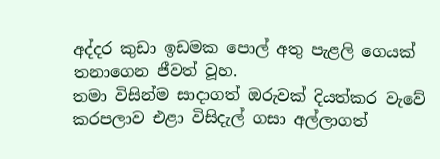අද්දර කුඩා ඉඩමක පොල් අතු පැළලි ගෙයක් තනාගෙන ජීවත් වූහ.
තමා විසින්ම සාදාගත් ඔරුවක් දියත්කර වැවේ කරපලාව එළා විසිදැල් ගසා අල්ලාගත්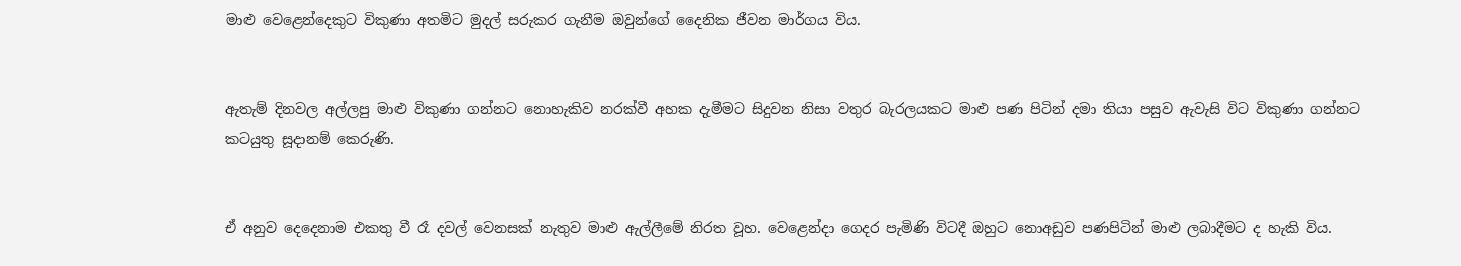මාළු වෙළෙන්දෙකුට විකුණා අතමිට මුදල් සරුකර ගැනීම ඔවුන්ගේ දෛනික ජීවන මාර්ගය විය.


ඇතැම් දිනවල අල්ලපු මාළු විකුණා ගන්නට නොහැකිව නරක්වී අහක දැමීමට සිදුවන නිසා වතුර බැරලයකට මාළු පණ පිටින් දමා තියා පසුව ඇවැසි විට විකුණා ගන්නට කටයුතු සූදානම් කෙරුණි.


ඒ අනුව දෙදෙනාම එකතු වී රෑ දවල් වෙනසක් නැතුව මාළු ඇල්ලීමේ නිරත වූහ. වෙළෙන්දා ගෙදර පැමිණි විටදී ඔහුට නොඅඩුව පණපිටින් මාළු ලබාදීමට ද හැකි විය.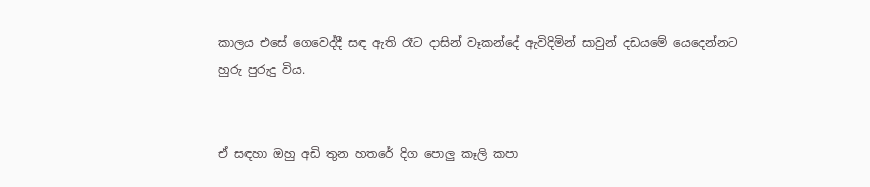කාලය එසේ ගෙවෙද්දී සඳ ඇති රෑට දාසින් වෑකන්දේ ඇවිදිමින් සාවුන් දඩයමේ යෙදෙන්නට හුරු පුරුදු විය.


ඒ සඳහා ඔහු අඩි තුන හතරේ දිග පොලු කෑලි කපා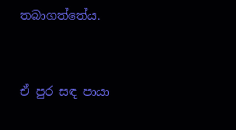තබාගත්තේය.


ඒ පුර සඳ පායා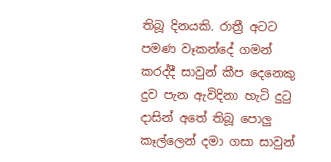තිබූ දිනයකි. රාත්‍රී අටට පමණ වෑකන්දේ ගමන් කරද්දී සාවුන් කීප දෙනෙකු දුව පැන ඇවිදිනා හැටි දුටු දාසින් අතේ තිබූ පොලු කෑල්ලෙන් දමා ගසා සාවුන්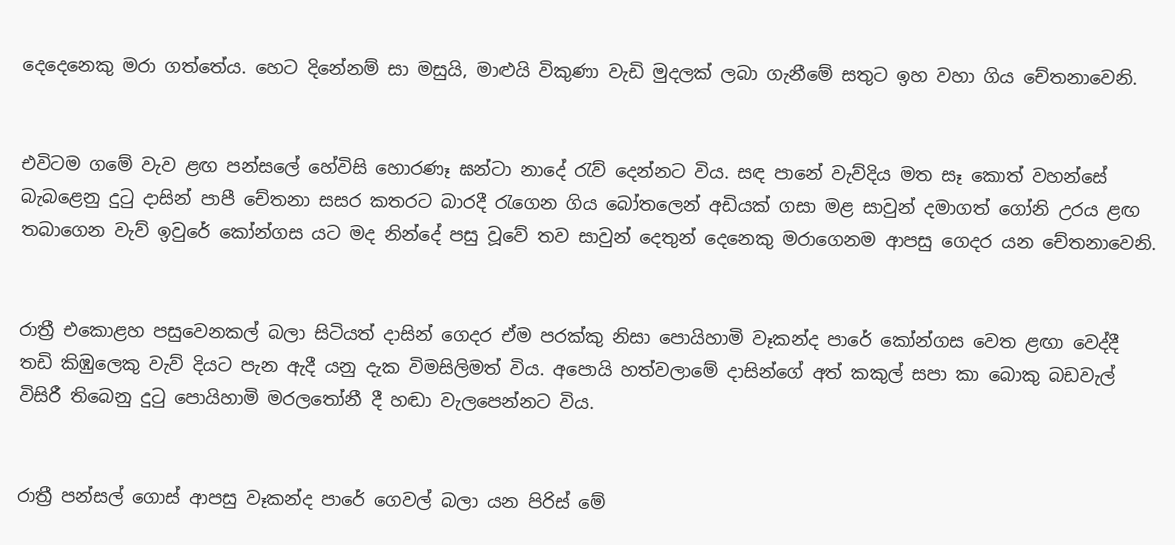දෙදෙනෙකු මරා ගත්තේය. හෙට දිනේනම් සා මසුයි, මාළුයි විකුණා වැඩි මුදලක් ලබා ගැනීමේ සතුට ඉහ වහා ගිය චේතනාවෙනි.


එවිටම ගමේ වැව ළඟ පන්සලේ හේවිසි හොරණෑ ඝන්ටා නාදේ රැව් දෙන්නට විය. සඳ පානේ වැව්දිය මත සෑ කොත් වහන්සේ බැබළෙනු දුටු දාසින් පාපී චේතනා සසර කතරට බාරදී රැගෙන ගිය බෝතලෙන් අඩියක් ගසා මළ සාවුන් දමාගත් ගෝනි උරය ළඟ තබාගෙන වැව් ඉවුරේ කෝන්ගස යට මද නින්දේ පසු වූවේ තව සාවුන් දෙතුන් දෙනෙකු මරාගෙනම ආපසු ගෙදර යන චේතනාවෙනි.


රාත්‍රී එකොළහ පසුවෙනකල් බලා සිටියත් දාසින් ගෙදර ඒම පරක්කු නිසා පොයිහාමි වෑකන්ද පාරේ කෝන්ගස වෙත ළඟා වෙද්දී තඩි කිඹුලෙකු වැව් දියට පැන ඇදී යනු දැක විමසිලිමත් විය. අපොයි හත්වලාමේ දාසින්ගේ අත් කකුල් සපා කා බොකු බඩවැල් විසිරී තිබෙනු දුටු පොයිහාමි මරලතෝනී දී හඬා වැලපෙන්නට විය.


රාත්‍රී පන්සල් ගොස් ආපසු වෑකන්ද පාරේ ගෙවල් බලා යන පිරිස් මේ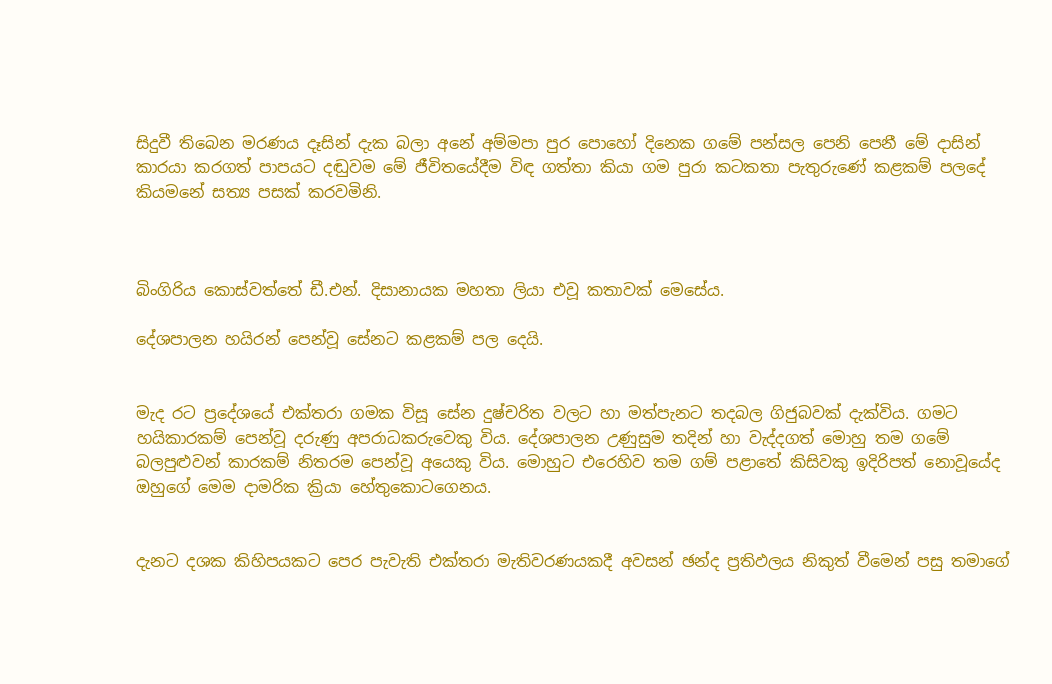සිදුවී තිබෙන මරණය දෑසින් දැක බලා අනේ අම්මපා පුර පොහෝ දිනෙක ගමේ පන්සල පෙනි පෙනී මේ දාසින් කාරයා කරගත් පාපයට දඬුවම මේ ජීවිතයේදීම විඳ ගත්තා කියා ගම පුරා කටකතා පැතුරුණේ කළකම් පලදේ කියමනේ සත්‍ය පසක් කරවමිනි.



බිංගිරිය කොස්වත්තේ ඩී.එන්. දිසානායක මහතා ලියා එවූ කතාවක් මෙසේය.

දේශපාලන හයිරන් පෙන්වූ සේනට කළකම් පල දෙයි.


මැද රට ප්‍රදේශයේ එක්තරා ගමක විසූ සේන දුෂ්චරිත වලට හා මත්පැනට තදබල ගිජුබවක් දැක්විය. ගමට හයිකාරකම් පෙන්වූ දරුණු අපරාධකරුවෙකු විය. දේශපාලන උණුසුම තදින් හා වැද්දගත් මොහු තම ගමේ බලපුළුවන් කාරකම් නිතරම පෙන්වූ අයෙකු විය. මොහුට එරෙහිව තම ගම් පළාතේ කිසිවකු ඉදිරිපත් නොවූයේද ඔහුගේ මෙම දාමරික ක්‍රියා හේතුකොටගෙනය.


දැනට දශක කිහිපයකට පෙර පැවැති එක්තරා මැතිවරණයකදී අවසන් ඡන්ද ප්‍රතිඵලය නිකුත් වීමෙන් පසු තමාගේ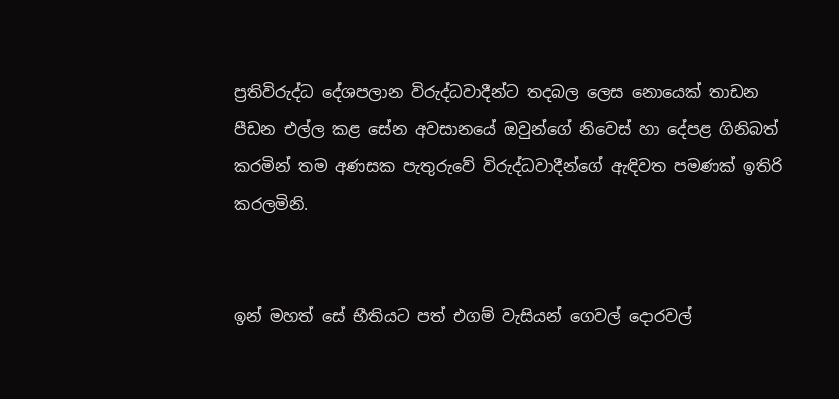ප්‍රතිවිරුද්ධ දේශපලාන විරුද්ධවාදීන්ට තදබල ලෙස නොයෙක් තාඩන පීඩන එල්ල කළ සේන අවසානයේ ඔවුන්ගේ නිවෙස් හා දේපළ ගිනිබත් කරමින් තම අණසක පැතුරුවේ විරුද්ධවාදීන්ගේ ඇඳිවත පමණක් ඉතිරි කරලමිනි.


ඉන් මහත් සේ භීතියට පත් එගම් වැසියන් ගෙවල් දොරවල්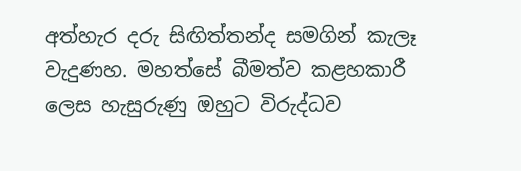අත්හැර දරු සිඟිත්තන්ද සමගින් කැලෑ වැදුණහ. මහත්සේ බීමත්ව කළහකාරී ලෙස හැසුරුණු ඔහුට විරුද්ධව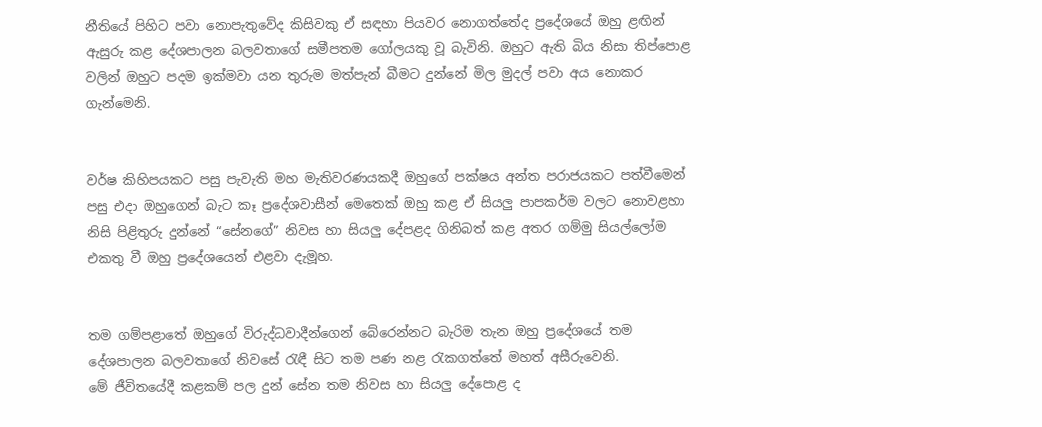නීතියේ පිහිට පවා නොපැතුවේද කිසිවකු ඒ සඳහා පියවර නොගත්තේද ප්‍රදේශයේ ඔහු ළඟින් ඇසුරු කළ දේශපාලන බලවතාගේ සමීපතම ගෝලයකු වූ බැවිනි. ඔහුට ඇති බිය නිසා තිප්පොළ වලින් ඔහුට පදම ඉක්මවා යන තුරුම මත්පැන් බීමට දුන්නේ මිල මුදල් පවා අය නොකර ගැන්මෙනි.


වර්ෂ කිහිපයකට පසු පැවැති මහ මැතිවරණයකදී ඔහුගේ පක්ෂය අන්ත පරාජයකට පත්වීමෙන් පසු එදා ඔහුගෙන් බැට කෑ ප්‍රදේශවාසීන් මෙතෙක් ඔහු කළ ඒ සියලු පාපකර්ම වලට නොවළහා නිසි පිළිතුරු දුන්නේ “සේනගේ” නිවස හා සියලු දේපළද ගිනිබත් කළ අතර ගම්මු සියල්ලෝම එකතු වී ඔහු ප්‍රදේශයෙන් එළවා දැමූහ.


තම ගම්පළාතේ ඔහුගේ විරුද්ධවාදීන්ගෙන් බේරෙන්නට බැරිම තැන ඔහු ප්‍රදේශයේ තම දේශපාලන බලවතාගේ නිවසේ රැඳී සිට තම පණ නළ රැකගත්තේ මහත් අසීරුවෙනි.
මේ ජීවිතයේදී කළකම් පල දුන් සේන තම නිවස හා සියලු දේපොළ ද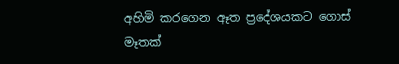අහිමි කරගෙන ඈත ප්‍රදේශයකට ගොස් මෑතක්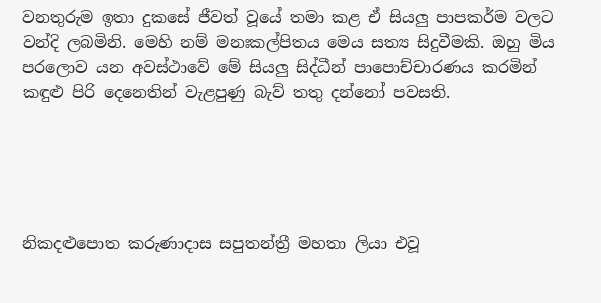වනතුරුම ඉතා දුකසේ ජීවත් වූයේ තමා කළ ඒ සියලු පාපකර්ම වලට වන්දි ලබමිනි. මෙහි නම් මනඃකල්පිතය මෙය සත්‍ය සිදුවීමකි. ඔහු මිය පරලොව යන අවස්ථාවේ මේ සියලු සිද්ධීන් පාපොච්චාරණය කරමින් කඳුළු පිරි දෙනෙතින් වැළපුණු බැව් තතු දන්නෝ පවසති.





නිකදළුපොත කරුණාදාස සපුතන්ත්‍රී මහතා ලියා එවූ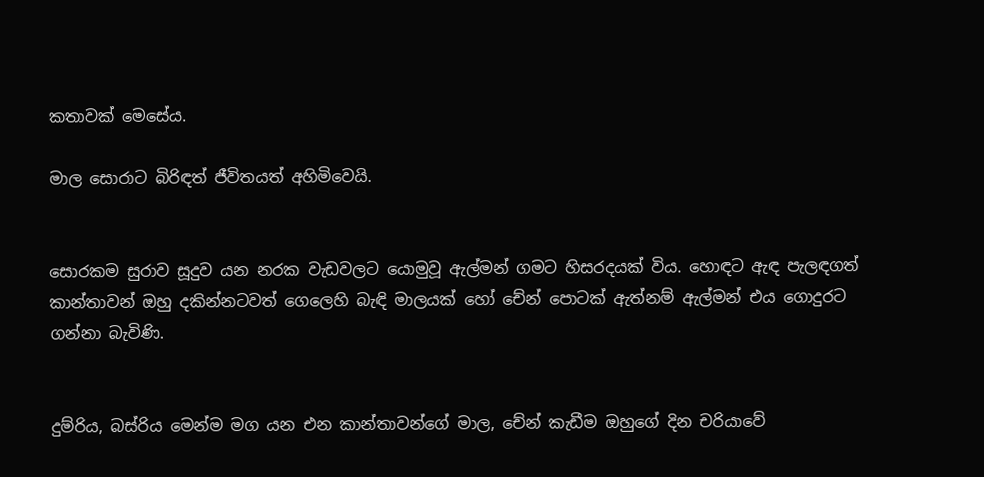කතාවක් මෙසේය.

මාල සොරාට බිරිඳත් ජීවිතයත් අහිමිවෙයි.


සොරකම සුරාව සූදුව යන නරක වැඩවලට යොමුවූ ඇල්මන් ගමට හිසරදයක් විය. හොඳට ඇඳ පැලඳගත් කාන්තාවන් ඔහු දකින්නටවත් ගෙලෙහි බැඳි මාලයක් හෝ චේන් පොටක් ඇත්නම් ඇල්මන් එය ගොදුරට ගන්නා බැවිණි.


දුම්රිය, බස්රිය මෙන්ම මග යන එන කාන්තාවන්ගේ මාල, චේන් කැඩීම ඔහුගේ දින චරියාවේ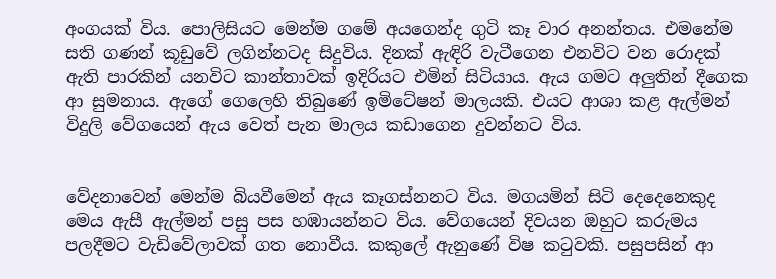අංගයක් විය. පොලිසියට මෙන්ම ගමේ අයගෙන්ද ගුටි කෑ වාර අනන්තය. එමනේම සති ගණන් කූඩුවේ ලගින්නටද සිදුවිය. දිනක් ඇඳිරි වැටීගෙන එනවිට වන රොදක් ඇති පාරකින් යනවිට කාන්තාවක් ඉදිරියට එමින් සිටියාය. ඇය ගමට අලුතින් දීගෙක ආ සුමනාය. ඇගේ ගෙලෙහි තිබුණේ ඉමිටේෂන් මාලයකි. එයට ආශා කළ ඇල්මන් විදුලි වේගයෙන් ඇය වෙත් පැන මාලය කඩාගෙන දුවන්නට විය.


වේදනාවෙන් මෙන්ම බියවීමෙන් ඇය කෑගස්නනට විය. මගයමින් සිටි දෙදෙනෙකුද මෙය ඇසී ඇල්මන් පසු පස හඹායන්නට විය. වේගයෙන් දිවයන ඔහුට කරුමය පලදීමට වැඩිවේලාවක් ගත නොවීය. කකුලේ ඇනුණේ විෂ කටුවකි. පසුපසින් ආ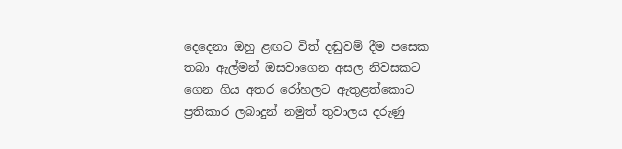දෙදෙනා ඔහු ළඟට විත් දඬුවම් දීම පසෙක තබා ඇල්මන් ඔසවාගෙන අසල නිවසකට ගෙන ගිය අතර රෝහලට ඇතුළත්කොට ප්‍රතිකාර ලබාදුන් නමුත් තුවාලය දරුණු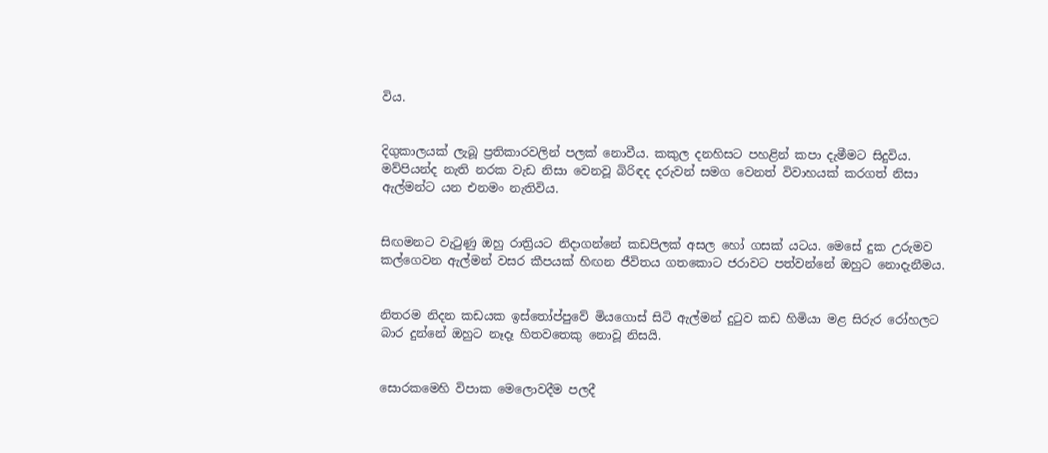විය.


දිගුකාලයක් ලැබූ ප්‍රතිකාරවලින් පලක් නොවීය. කකුල දනහිසට පහළින් කපා දැමීමට සිදුවිය. මව්පියන්ද නැති නරක වැඩ නිසා වෙනවූ බිරිඳද දරුවන් සමග වෙනත් විවාහයක් කරගත් නිසා ඇල්මන්ට යන එනමං නැතිවිය.


සිඟමනට වැටුණු ඔහු රාත්‍රියට නිදාගන්නේ කඩපිලක් අසල හෝ ගසක් යටය. මෙසේ දුක උරුමව කල්ගෙවන ඇල්මන් වසර කීපයක් හිඟන ජීවිතය ගතකොට ජරාවට පත්වන්නේ ඔහුට නොදැනීමය.


නිතරම නිදන කඩයක ඉස්තෝප්පුවේ මියගොස් සිටි ඇල්මන් දුටුව කඩ හිමියා මළ සිරුර රෝහලට බාර දුන්නේ ඔහුට නෑදෑ හිතවතෙකු නොවූ නිසයි.


සොරකමෙහි විපාක මෙලොවදීම පලදී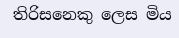තිරිසනෙකු ලෙස මිය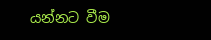යන්නට වීම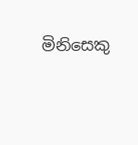මිනිසෙකු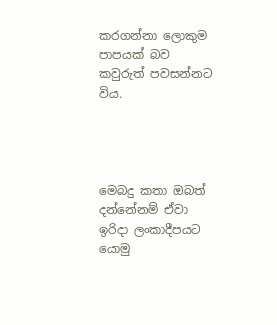කරගන්නා ලොකුම පාපයක් බව කවුරුත් පවසන්නට විය.




මෙබදු කතා ඔබත් දන්නේනම් ඒවා ඉරිදා ලංකාදීපයට යොමු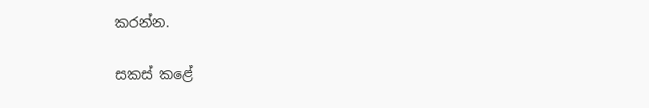කරන්න.

සකස් කළේ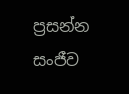ප්‍රසන්න සංජීව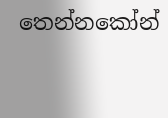තෙන්නකෝන්